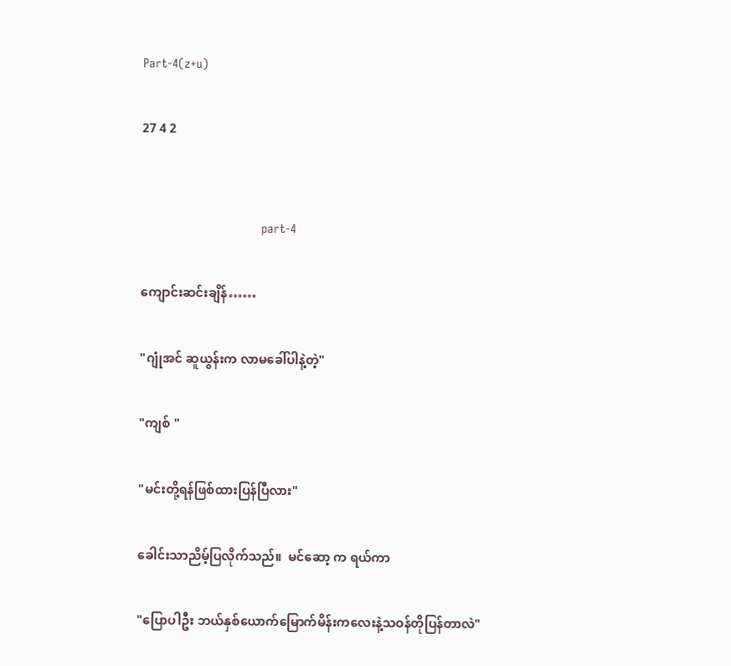Part-4(z+u)

27 4 2


                              part-4

ကျောင်းဆင်းချိန်……

"ဂျုံအင် ဆူယွန်းက လာမခေါ်ပါနဲ့တဲ့"

"ကျစ် "

"မင်းတို့ရန်ဖြစ်ထားပြန်ပြီလား"

ခေါင်းသာညိမ့်ပြလိုက်သည်။  မင်ဆော့ က ရယ်ကာ

"ပြောပါဦး ဘယ်နှစ်ယောက်မြောက်မိန်းကလေးနဲ့သဝန်တိုပြန်တာလဲ"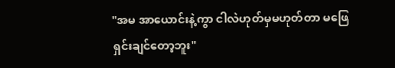"အမ အာယောင်းနဲ့ကွာ ငါလဲဟုတ်မှမဟုတ်တာ မဖြေရှင်းချင်တော့ဘူး"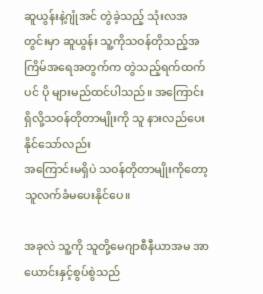ဆူယွန်းနဲ့ဂျုံအင် တွဲခဲ့သည့် သုံးလအတွင်းမှာ ဆူယွန်း သူ့ကိုသဝန်တိုသည့်အကြိမ်အရေအတွက်က တွဲသည့်ရက်ထက်ပင် ပို များမည်ထင်ပါသည်။ အကြောင်းရှိလို့သဝန်တိုတာမျိုးကို သူ နားလည်ပေးနိုင်သော်လည်း
အကြောင်းမရှိပဲ သဝန်တိုတာမျိုးကိုတော့ သူလက်ခံမပေးနိုင်ပေ။

အခုလဲ သူ့ကို သူတို့မေဂျာစီနီယာအမ အာယောင်းနှင့်စွပ်စွဲသည်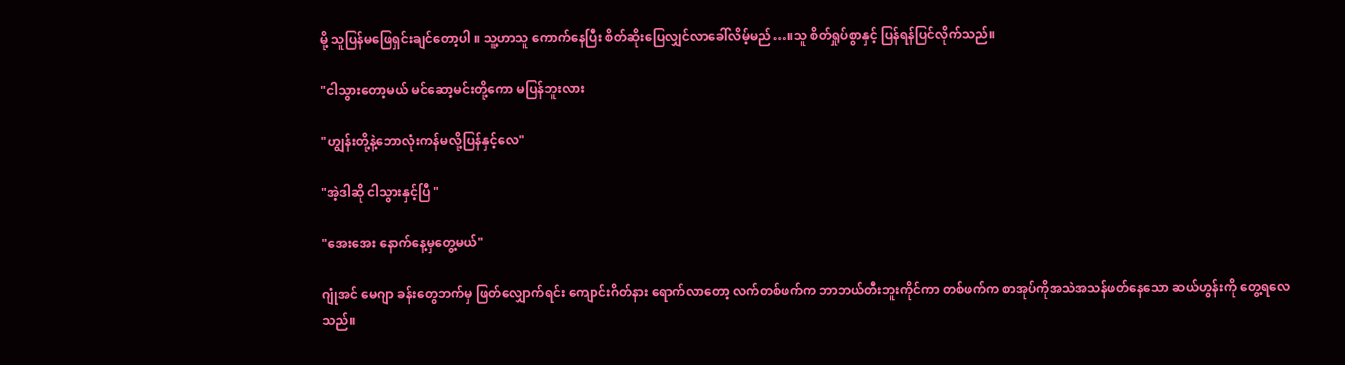မို့ သူပြန်မဖြေရှင်းချင်တော့ပါ ။ သူ့ဟာသူ ကောက်နေပြီး စိတ်ဆိုးပြေလျှင်လာခေါ်လိမ့်မည်…။သူ စိတ်ရှုပ်စွာနှင့် ပြန်ရန်ပြင်လိုက်သည်။

"ငါသွားတော့မယ် မင်ဆော့မင်းတို့ကော မပြန်ဘူးလား

"ဟျွန်းတို့နဲ့ဘောလုံးကန်မလို့ပြန်နှင့်လေ"

"အဲ့ဒါဆို ငါသွားနှင့်ပြီ "

"အေးအေး နောက်နေ့မှတွေ့မယ်"

ဂျုံအင် မေဂျာ ခန်းတွေဘက်မှ ဖြတ်လျှောက်ရင်း ကျောင်းဂိတ်နား ရောက်လာတော့ လက်တစ်ဖက်က ဘာဘယ်တီးဘူးကိုင်ကာ တစ်ဖက်က စာအုပ်ကိုအသဲအသန်ဖတ်နေသော ဆယ်ဟွန်းကို တွေ့ရလေသည်။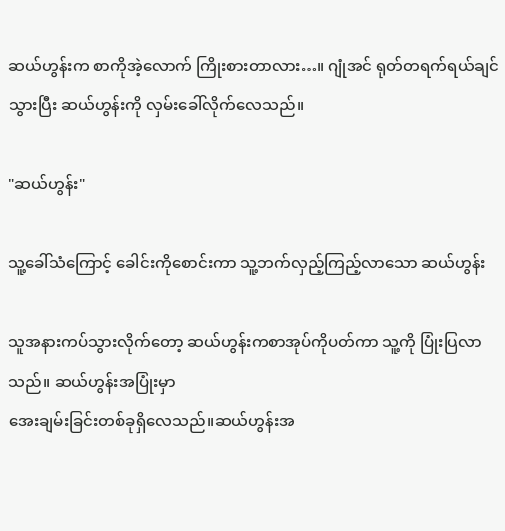ဆယ်ဟွန်းက စာကိုအဲ့လောက် ကြိုးစားတာလား…။ ဂျုံအင် ရုတ်တရက်ရယ်ချင်သွားပြီး ဆယ်ဟွန်းကို လှမ်းခေါ်လိုက်လေသည်။

"ဆယ်ဟွန်း"

သူ့ခေါ်သံကြောင့် ခေါင်းကိုစောင်းကာ သူ့ဘက်လှည့်ကြည့်လာသော ဆယ်ဟွန်း

သူအနားကပ်သွားလိုက်တော့ ဆယ်ဟွန်းကစာအုပ်ကိုပတ်ကာ သူ့ကို ပြုံးပြလာသည်။ ဆယ်ဟွန်းအပြုံးမှာ
အေးချမ်းခြင်းတစ်ခုရှိလေသည်။ဆယ်ဟွန်းအ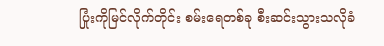ပြုံးကိုမြင်လိုက်တိုင်း စမ်းရေတစ်ခု စီးဆင်းသွားသလိုခံ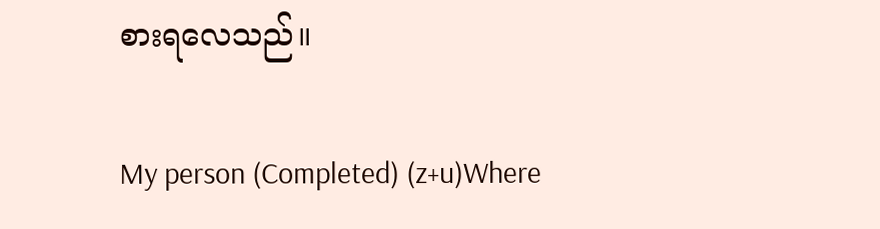စားရလေသည်။

My person (Completed) (z+u)Where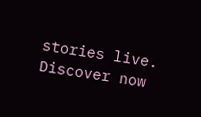stories live. Discover now